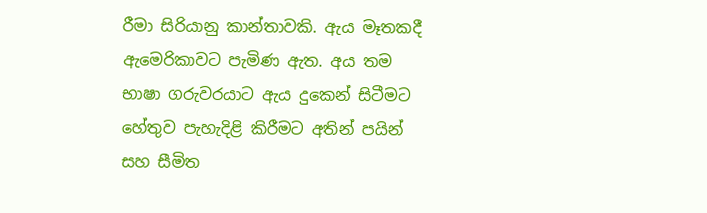රීමා සිරියානු කාන්තාවකි. ඇය මෑතකදී ඇමෙරිකාවට පැමිණ ඇත. අය තම භාෂා ගරුවරයාට ඇය දුකෙන් සිටීමට හේතුව පැහැදිළි කිරීමට අතින් පයින් සහ සීමිත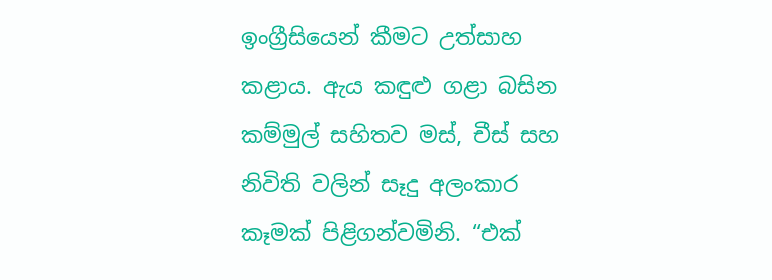ඉංග්‍රීසියෙන් කීමට උත්සාහ කළාය. ඇය කඳුළු ගළා බසින කම්මුල් සහිතව මස්, චීස් සහ නිවිති වලින් සෑදු අලංකාර කෑමක් පිළිගන්වමිනි. “එක්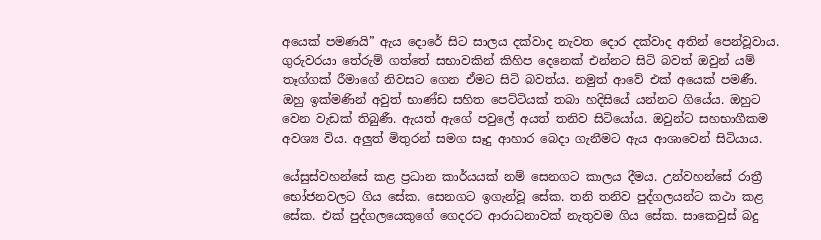අයෙක් පමණයි” ඇය දොරේ සිට සාලය දක්වාද නැවත දොර දක්වාද අතින් පෙන්වූවාය. ගුරුවරයා තේරුම් ගත්තේ සභාවකින් කිහිප දෙනෙක් එන්නට සිටි බවත් ඔවුන් යම් තෑග්ගක් රීමාගේ නිවසට ගෙන ඒමට සිටි බවත්ය. නමුත් ආවේ එක් අයෙක් පමණී. ඔහු ඉක්මණින් අවුත් භාණ්ඩ සහිත පෙට්ටියක් තබා හදිසියේ යන්නට ගියේය. ඔහුට වෙන වැඩක් තිබුණී. ඇයත් ඇගේ පවුලේ අයත් තනිව සිටියෝය. ඔවුන්ට සහභාගීකම අවශ්‍ය විය. අලුත් මිතුරන් සමග සෑදු ආහාර බෙදා ගැනීමට ඇය ආශාවෙන් සිටියාය.

යේසුස්වහන්සේ කළ ප්‍රධාන කාර්යයක් නම් සෙනගට කාලය දීමය. උන්වහන්සේ රාත්‍රී භෝජනවලට ගිය සේක. සෙනගට ඉගැන්වූ සේක. තනි තනිව පුද්ගලයන්ට කථා කළ සේක. එක් පුද්ගලයෙකුගේ ගෙදරට ආරාධනාවක් නැතුවම ගිය සේක. සාකෙවුස් බදු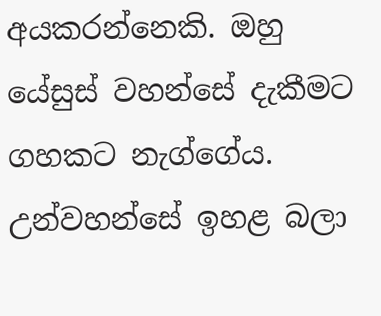අයකරන්නෙකි. ඔහු යේසුස් වහන්සේ දැකීමට ගහකට නැග්ගේය. උන්වහන්සේ ඉහළ බලා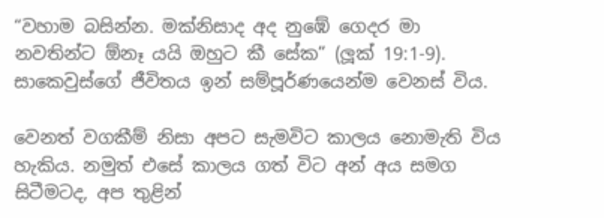“වහාම බසින්න. මක්නිසාද අද නුඹේ ගෙදර මා නවතින්ට ඕනෑ යයි ඔහුට කී සේක” (ලූක් 19:1-9). සාකෙවුස්ගේ ජීවිතය ඉන් සම්පූර්ණයෙන්ම වෙනස් විය.

වෙනත් වගකීම් නිසා අපට සැමවිට කාලය නොමැති විය හැකිය. නමුත් එසේ කාලය ගත් විට අන් අය සමග සිටීමටද, අප තුළින්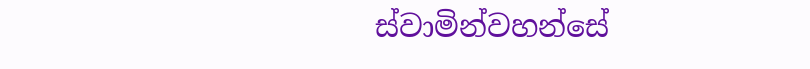ස්වාමින්වහන්සේ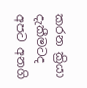කරන ක්‍රියා දැකීමටද අපට අනගි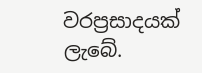වරප්‍රසාදයක් ලැබේ.